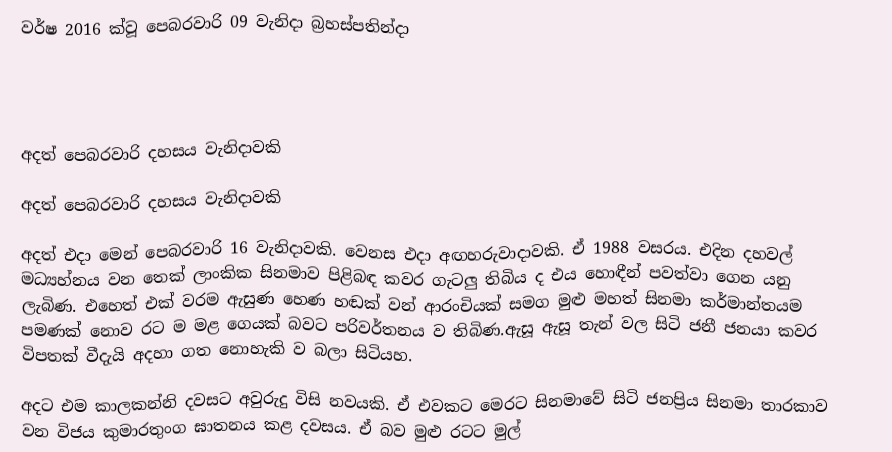වර්ෂ 2016 ක්වූ පෙබරවාරි 09 වැනිදා බ්‍රහස්පතින්දා




අදත් පෙබරවාරි දහසය වැනිදාවකි

අදත් පෙබරවාරි දහසය වැනිදාවකි

අදත් එදා මෙන් පෙබරවාරි 16 වැනිදාවකි. වෙනස එදා අඟහරුවාදාවකි. ඒ 1988 වසරය. එදින දහවල් මධ්‍යහ්නය වන තෙක් ලාංකික සිනමාව පිළිබඳ කවර ගැටලු තිබිය ද එය හොඳීන් පවත්වා ගෙන යනු ලැබිණ. එහෙත් එක් වරම ඇසුණ හෙණ හඬක් වන් ආරංචියක් සමග මුළු මහත් සිනමා කර්මාන්තයම පමණක් නොව රට ම මළ ගෙයක් බවට පරිවර්තනය ව තිබිණ.ඇසූ ඇසූ තැන් වල සිටි ජනී ජනයා කවර විපතක් වීදැයි අදහා ගත නොහැකි ව බලා සිටියහ.

අදට එම කාලකන්නි දවසට අවුරුදු විසි නවයකි. ඒ එවකට මෙරට සිනමාවේ සිටි ජනප්‍රිය සිනමා තාරකාව වන විජය කුමාරතුංග ඝාතනය කළ දවසය. ඒ බව මුළු රටට මුල්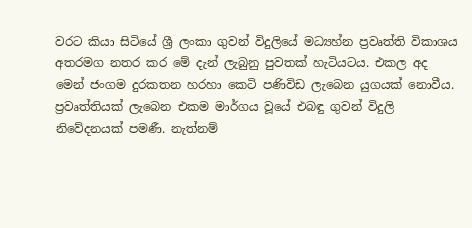වරට කියා සිටියේ ශ්‍රී ලංකා ගුවන් විදුලියේ මධ්‍යහ්න ප්‍රවෘත්ති විකාශය අතරමග නතර කර මේ දැන් ලැබුනු පුවතක් හැටියටය. එකල අද මෙන් ජංගම දුරකතන හරහා කෙටි පණිවිඩ ලැබෙන යුගයක් නොවීය. ප්‍රවෘත්තියක් ලැබෙන එකම මාර්ගය වූයේ එබඳු ගුවන් විදුලි නිවේදනයක් පමණී. නැත්නම්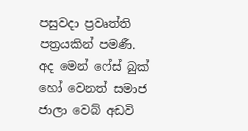පසුවදා ප්‍රවෘත්ති පත්‍රයකින් පමණී. අද මෙන් ෆේස් බුක් හෝ වෙනත් සමාජ ජාලා වෙබ් අඩවි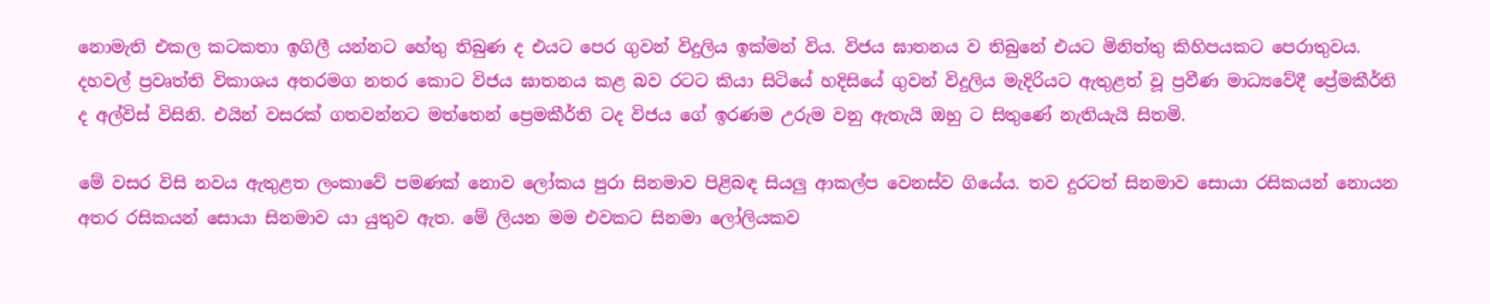නොමැති එකල කටකතා ඉගිලී යන්නට හේතු තිබුණ ද එයට පෙර ගුවන් විදුලිය ඉක්මන් විය. විජය ඝාතනය ව තිබුනේ එයට මිනිත්තු කිහිපයකට පෙරාතුවය. දහවල් ප්‍රවෘත්ති විකාශය අතරමග නතර කොට විජය ඝාතනය කළ බව රටට කියා සිටියේ හදිසියේ ගුවන් විදුලිය මැදිරියට ඇතුළත් වූ ප්‍රවීණ මාධ්‍යවේදී ප්‍රේමකීර්ති ද අල්විස් විසිනි. එයින් වසරක් ගතවන්නට මත්තෙන් ප්‍රෙමකීර්ති ටද විජය ගේ ඉරණම උරුම වනු ඇතැයි ඔහු ට සිතුණේ නැතියැයි සිතමි.

මේ වසර විසි නවය ඇතුළත ලංකාවේ පමණක් නොව ලෝකය පුරා සිනමාව පිළිබඳ සියලු ආකල්ප වෙනස්ව ගියේය. තව දුරටත් සිනමාව සොයා රසිකයන් නොයන අතර රසිකයන් සොයා සිනමාව යා යුතුව ඇත. මේ ලියන මම එවකට සිනමා ලෝලියකව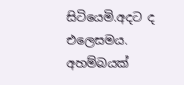සිටියෙමි.අදට ද එලෙසමය. අහම්බයක්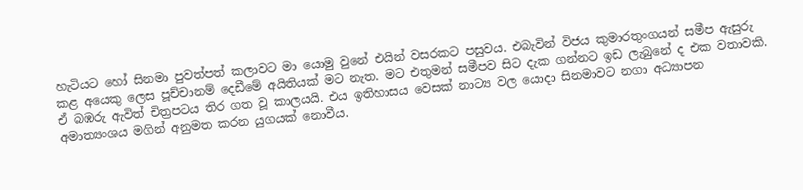හැටියට හෝ සිනමා පුවත්පත් කලාවට මා යොමු වුනේ එයින් වසරකට පසුවය. එබැවින් විජය කුමාරතුංගයන් සමීප ඇසුරු කළ අයෙකු ලෙස පූච්චානම් දෙඩීමේ අයිතියක් මට නැත. මට එතුමන් සමීපව සිට දැක ගන්නට ඉඩ ලැබුනේ ද එක වතාවකි. ඒ බඹරු ඇවිත් චිත්‍රපටය තිර ගත වූ කාලයයි. එය ඉතිහාසය වෙසක් නාට්‍ය වල යොදා සිනමාවට නගා අධ්‍යාපන අමාත්‍යංශය මගින් අනුමත කරන යුගයක් නොවීය.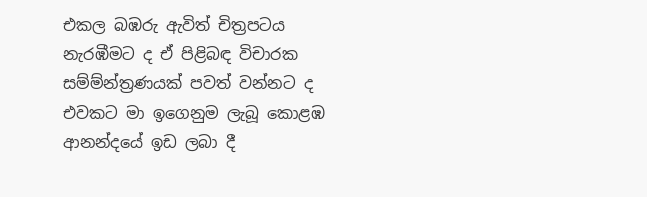එකල බඹරු ඇවිත් චිත්‍රපටය නැරඹීමට ද ඒ පිළිබඳ විචාරක සම්ම්න්ත්‍රණයක් පවත් වන්නට ද එවකට මා ඉගෙනුම ලැබූ කොළඹ ආනන්දයේ ඉඩ ලබා දී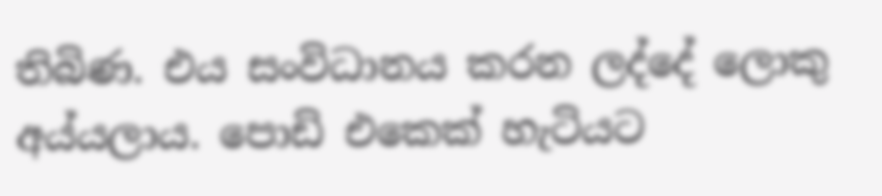තිබිණ. එය සංවිධානය කරන ලද්දේ ලොකු අය්යලාය. පොඩි එකෙක් හැටියට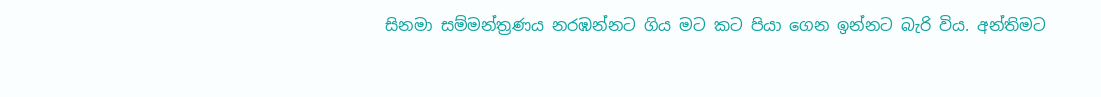සිනමා සම්මන්ත්‍රණය නරඹන්නට ගිය මට කට පියා ගෙන ඉන්නට බැරි විය. අන්තිමට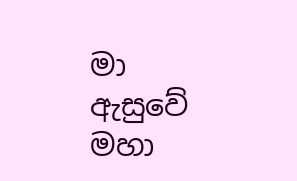මා ඇසුවේ මහා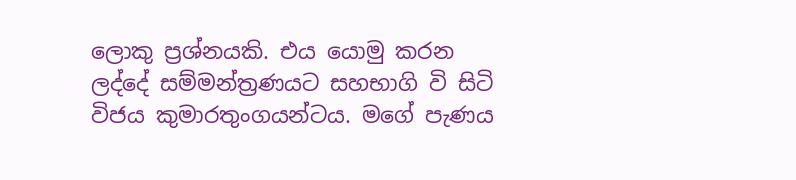ලොකු ප්‍රශ්නයකි. එය යොමු කරන ලද්දේ සම්මන්ත්‍රණයට සහභාගි වි සිටි විජය කුමාරතුංගයන්ටය. මගේ පැණය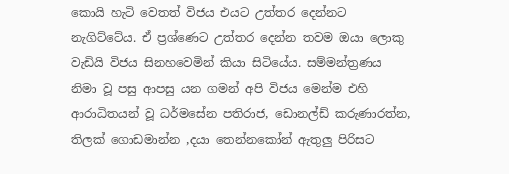කොයි හැටි වෙතත් විජය එයට උත්තර දෙන්නට නැගිට්ටේය. ඒ ප්‍රශ්ණෙට උත්තර දෙන්න තවම ඔයා ලොකු වැඩියි විජය සිනහවෙමින් කියා සිටියේය. සම්මන්ත්‍රණය නිමා වූ පසු ආපසු යන ගමන් අපි විජය මෙන්ම එහි ආරාධිතයන් වූ ධර්මසේන පතිරාජ, ඩොනල්ඩ් කරුණාරත්න, තිලක් ගොඩමාන්න ,දයා තෙන්නකෝන් ඇතුලු පිරිසට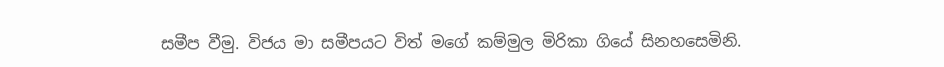සමීප වීමු. විජය මා සමීපයට විත් මගේ කම්මුල මිරිකා ගියේ සිනහසෙමිනි.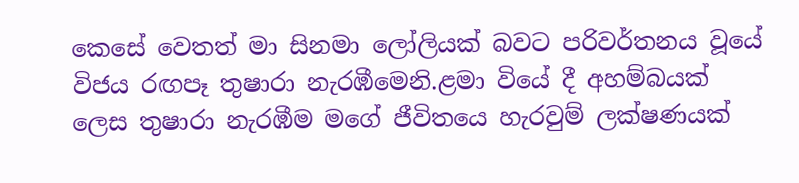කෙසේ වෙතත් මා සිනමා ලෝලියක් බවට පරිවර්තනය වූයේ විජය රඟපෑ තුෂාරා නැරඹීමෙනි.ළමා වියේ දී අහම්බයක් ලෙස තුෂාරා නැරඹීම මගේ ජීවිතයෙ හැරවුම් ලක්ෂණයක්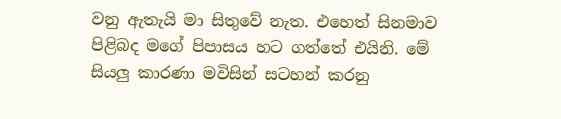වනු ඇතැයි මා සිතුවේ නැත. එහෙත් සිනමාව පිළිබද මගේ පිපාසය හට ගත්තේ එයිනි. මේ සියලු කාරණා මවිසින් සටහන් කරනු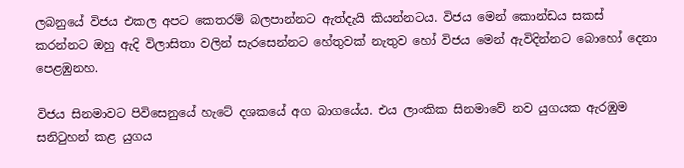ලබනුයේ විජය එකල අපට කෙතරම් බලපාන්නට ඇත්දැයි කියන්නටය. විජය මෙන් කොන්ඩය සකස් කරන්නට ඔහු ඇදි විලාසිතා වලින් සැරසෙන්නට හේතුවක් නැතුව හෝ විජය මෙන් ඇවිදින්නට බොහෝ දෙනා පෙළඹුනහ.

විජය සිනමාවට පිවිසෙනුයේ හැටේ දශකයේ අග බාගයේය. එය ලාංකික සිනමාවේ නව යුගයක ඇරඹුම සනිටුහන් කළ යුගය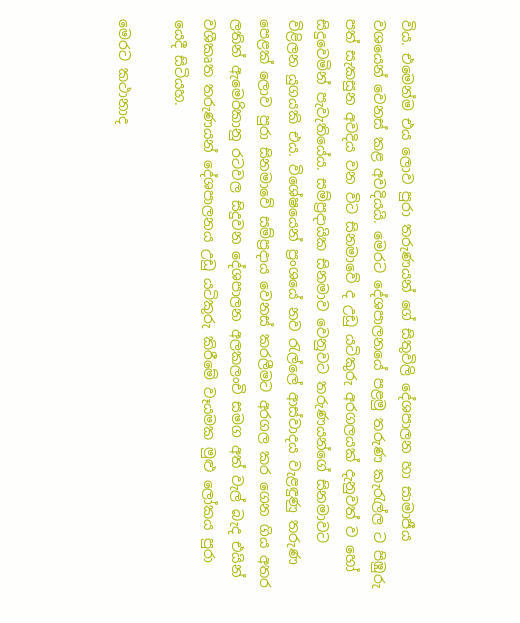විය. එමෙන්ම එය ලොව පුරා තරුණයන් ගේ සිතුවිලි දේශපාලන හා සාමාජීය වශයෙන් වෙනස් කළ අවදියයි. මෙරට දේශපාලනයේ පළමු තරුණ කැරැල්ල ට පිඹුරු පත් සැකසුන අවදිය වන විට සිනමාවේ ද උඩු යටිකුරු අරගලයක් දැනුවත් ව හෝ සිදුවෙමින් පැවැතියේය. සම්ප්‍රදායික සිනමාව වෙනුවට තරුණයන්ගේ සිනමාවට විළිලන යුගයකි එය. විශේෂයෙන් ප්‍රංශයේ නව රැල්ලේ ආස්වාදය වැළඳුණු තරුණ පෙළක් ලොව පුරා සිනමාවේ සම්ප්‍රදාය වෙනස් කරලීමට අරගල කර ගෙන ගිය අතර ලතින් ඇමෙරිකානු රටවල සිදුවන දේශපාලන අලකලංචි සමග අත් වැල් බැද එයින් වශීකෘත තරුණයන් දේශපාලනය උඩු යටිකුරු කිරීමේ වෑයමක මුළු ලෝකය පුරා යෙදී සිටියහ.

මෙරට කථානාද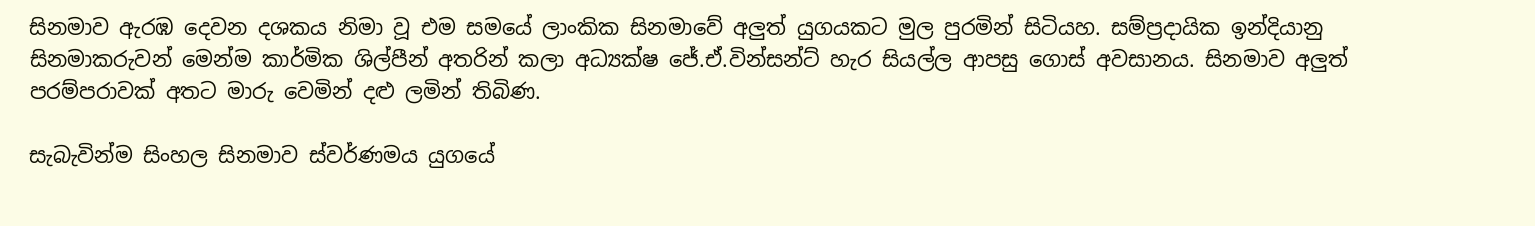සිනමාව ඇරඹ දෙවන දශකය නිමා වූ එම සමයේ ලාංකික සිනමාවේ අලුත් යුගයකට මුල පුරමින් සිටියහ. සම්ප්‍රදායික ඉන්දියානු සිනමාකරුවන් මෙන්ම කාර්මික ශිල්පීන් අතරින් කලා අධ්‍යක්ෂ ජේ.ඒ.වින්සන්ට් හැර සියල්ල ආපසු ගොස් අවසානය. සිනමාව අලුත් පරම්පරාවක් අතට මාරු වෙමින් දළු ලමින් තිබිණ.

සැබැවින්ම සිංහල සිනමාව ස්වර්ණමය යුගයේ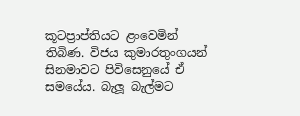කූටප්‍රාප්තියට ළංවෙමින් තිබිණ. විජය කුමාරතුංගයන් සිනමාවට පිවිසෙනුයේ ඒ සමයේය. බැලූ බැල්මට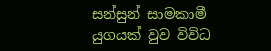සන්සුන් සාමකාමී යුගයක් වුව විවිධ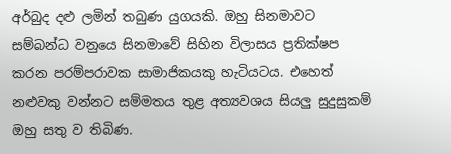අර්බුද දළු ලමින් තබුණ යුගයකි. ඔහු සිනමාවට සම්බන්ධ වනුයෙ සිනමාවේ සිහින විලාසය ප්‍රතික්ෂප කරන පරම්පරාවක සාමාජිකයකු හැටියටය. එහෙත් නළුවකු වන්නට සම්මතය තුළ අත්‍යවශය සියලු සුදුසුකම් ඔහු සතු ව තිබිණ.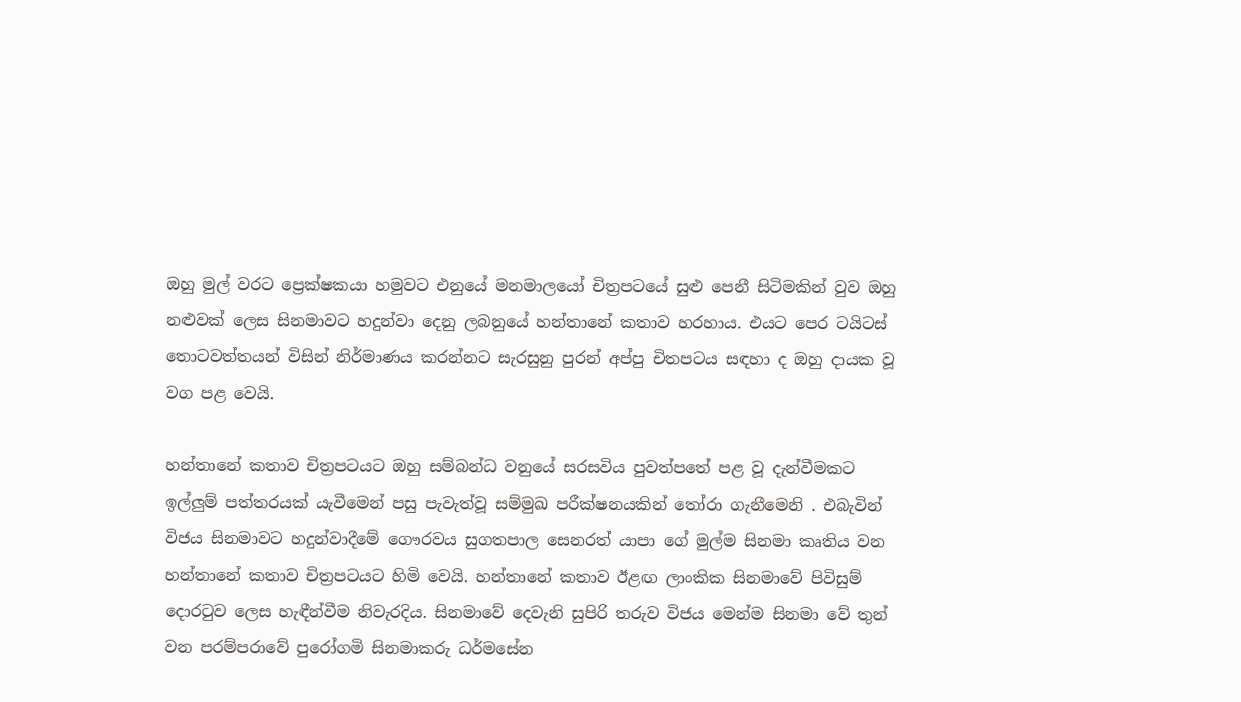ඔහු මුල් වරට ප්‍රෙක්ෂකයා හමුවට එනුයේ මනමාලයෝ චිත්‍රපටයේ සුළු පෙනී සිටිමකින් වුව ඔහු නළුවක් ලෙස සිනමාවට හදුන්වා දෙනු ලබනුයේ හන්තානේ කතාව හරහාය. එයට පෙර ටයිටස් තොටවත්තයන් විසින් නිර්මාණය කරන්නට සැරසුනු පුරන් අප්පු චිතපටය සඳහා ද ඔහු දායක වූ වග පළ වෙයි.

හන්තානේ කතාව චිත්‍රපටයට ඔහු සම්බන්ධ වනුයේ සරසවිය පුවත්පතේ පළ වූ දැන්වීමකට ඉල්ලුම් පත්තරයක් යැවීමෙන් පසු පැවැත්වූ සම්මුඛ පරීක්ෂනයකින් තෝරා ගැනීමෙනි . එබැවින් විජය සිනමාවට හදුන්වාදීමේ ගෞරවය සුගතපාල සෙනරත් යාපා ගේ මුල්ම සිනමා කෘතිය වන හන්තානේ කතාව චිත්‍රපටයට හිමි වෙයි. හන්තානේ කතාව ඊළඟ ලාංකික සිනමාවේ පිවිසුම් දොරටුව ලෙස හැඳීන්වීම නිවැරදිය. සිනමාවේ දෙවැනි සුපිරි තරුව විජය මෙන්ම සිනමා වේ තුන් වන පරම්පරාවේ පුරෝගමි සිනමාකරු ධර්මසේන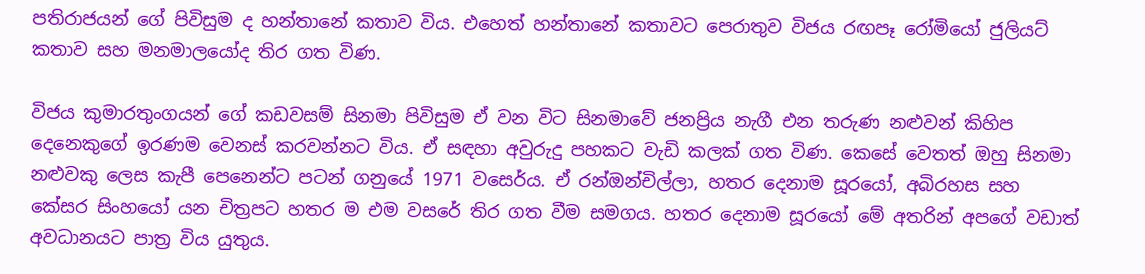පතිරාජයන් ගේ පිවිසුම ද හන්තානේ කතාව විය. එහෙත් හන්තානේ කතාවට පෙරාතුව විජය රඟපෑ රෝමියෝ ජුලියට් කතාව සහ මනමාලයෝද තිර ගත විණ.

විජය කුමාරතුංගයන් ගේ කඩවසම් සිනමා පිවිසුම ඒ වන විට සිනමාවේ ජනප්‍රිය නැගී එන තරුණ නළුවන් කිහිප දෙනෙකුගේ ඉරණම වෙනස් කරවන්නට විය. ඒ සඳහා අවුරුදු පහකට වැඩි කලක් ගත විණ. කෙසේ වෙතත් ඔහු සිනමා නළුවකු ලෙස කැපී පෙනෙන්ට පටන් ගනුයේ 1971 වසෙර්ය. ඒ රන්ඔන්චිල්ලා, හතර දෙනාම සූරයෝ, අබිරහස සහ කේසර සිංහයෝ යන චිත්‍රපට හතර ම එම වසරේ තිර ගත වීම සමගය. හතර දෙනාම සූරයෝ මේ අතරින් අපගේ වඩාත් අවධානයට පාත්‍ර විය යුතුය.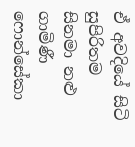ඒ අවදියේ සිටි සුපිරිතම සිනමා නළු ගාමිණී ෆොන්සේකා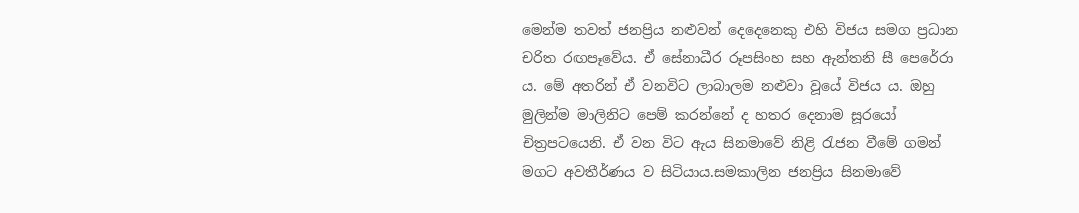මෙන්ම තවත් ජනප්‍රිය නළුවන් දෙදෙනෙකු එහි විජය සමග ප්‍රධාන චරිත රඟපෑවේය. ඒ සේනාධීර රූපසිංහ සහ ඇන්තනි සී පෙරේරා ය. මේ අතරින් ඒ වනවිට ලාබාලම නළුවා වූයේ විජය ය. ඔහු මුලින්ම මාලිනිට පෙම් කරන්නේ ද හතර දෙනාම සූරයෝ චිත්‍රපටයෙනි. ඒ වන විට ඇය සිනමාවේ නිළි රැජන වීමේ ගමන් මගට අවතීර්ණය ව සිටියාය.සමකාලින ජනප්‍රිය සිනමාවේ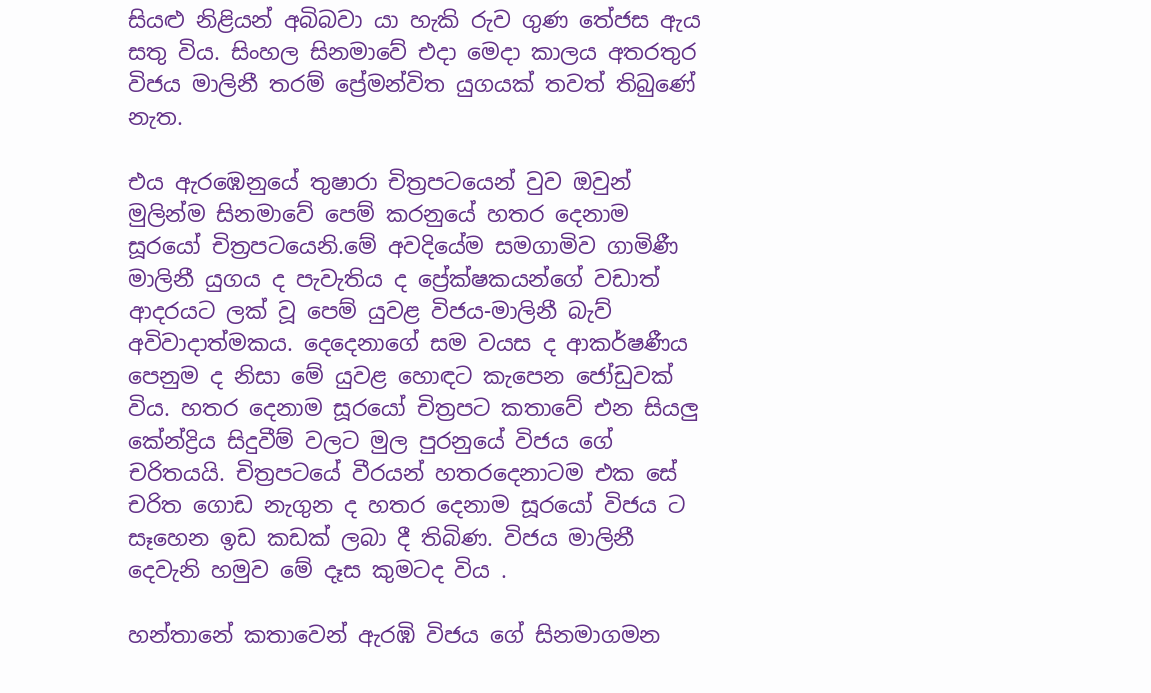සියළු නිළියන් අබිබවා යා හැකි රුව ගුණ තේජස ඇය සතු විය. සිංහල සිනමාවේ එදා මෙදා කාලය අතරතුර විජය මාලිනී තරම් ප්‍රේමන්විත යුගයක් තවත් තිබුණේ නැත.

එය ඇරඹෙනුයේ තුෂාරා චිත්‍රපටයෙන් වුව ඔවුන් මුලින්ම සිනමාවේ පෙම් කරනුයේ හතර දෙනාම සූරයෝ චිත්‍රපටයෙනි.මේ අවදියේම සමගාමිව ගාමිණී මාලිනී යුගය ද පැවැතිය ද ප්‍රේක්ෂකයන්ගේ වඩාත් ආදරයට ලක් වූ පෙම් යුවළ විජය-මාලිනී බැව් අවිවාදාත්මකය. දෙදෙනාගේ සම වයස ද ආකර්ෂණීය පෙනුම ද නිසා මේ යුවළ හොඳට කැපෙන ජෝඩුවක් විය. හතර දෙනාම සූරයෝ චිත්‍රපට කතාවේ එන සියලු කේන්ද්‍රිය සිදුවීම් වලට මුල පුරනුයේ විජය ගේ චරිතයයි. චිත්‍රපටයේ වීරයන් හතරදෙනාටම එක සේ චරිත ගොඩ නැගුන ද හතර දෙනාම සූරයෝ විජය ට සෑහෙන ඉඩ කඩක් ලබා දී තිබිණ. විජය මාලිනී දෙවැනි හමුව මේ දෑස කුමටද විය .

හන්තානේ කතාවෙන් ඇරඹි විජය ගේ සිනමාගමන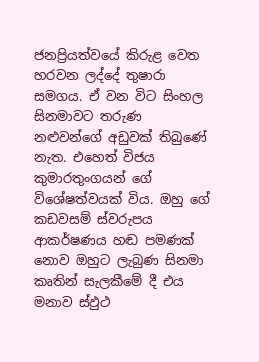ජනප්‍රියත්වයේ කිරුළ වෙත හරවන ලද්දේ තුෂාරා සමගය. ඒ වන විට සිංහල සිනමාවට තරුණ නළුවන්ගේ අඩුවක් තිබුණේ නැත. එහෙත් විජය කුමාරතුංගයන් ගේ විශේෂත්වයක් විය. ඔහු ගේ කඩවසම් ස්වරුපය ආකර්ෂණය හඬ පමණක් නොව ඔහුට ලැබුණ සිනමා කෘතින් සැලකීමේ දී එය මනාව ස්ඵුථ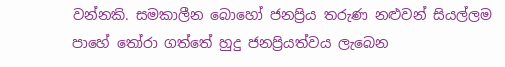වන්නකි. සමකාලීන බොහෝ ජනප්‍රිය තරුණ නළුවන් සියල්ලම පාහේ තෝරා ගත්තේ හුදු ජනප්‍රියත්වය ලැබෙන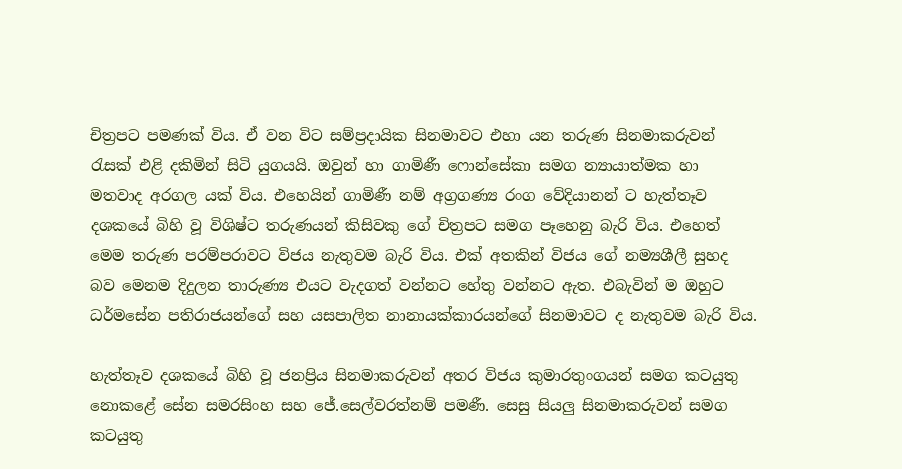චිත්‍රපට පමණක් විය. ඒ වන විට සම්ප්‍රදායික සිනමාවට එහා යන තරුණ සිනමාකරුවන් රැසක් එළි දකිමින් සිටි යුගයයි. ඔවුන් හා ගාමිණී ෆොන්සේකා සමග න්‍යායාත්මක හා මතවාද අරගල යක් විය. එහෙයින් ගාමිණී නම් අග්‍රගණ්‍ය රංග වේදියානන් ට හැත්තෑව දශකයේ බිහි වූ විශිෂ්ට තරුණයන් කිසිවකු ගේ චිත්‍රපට සමග පෑහෙනු බැරි විය. එහෙත් මෙම තරුණ පරම්පරාවට විජය නැතුවම බැරි විය. එක් අතකින් විජය ගේ නම්‍යශීලී සුහද බව මෙනම දිදුලන තාරුණ්‍ය එයට වැදගත් වන්නට හේතු වන්නට ඇත. එබැවින් ම ඔහුට ධර්මසේන පතිරාජයන්ගේ සහ යසපාලිත නානායක්කාරයන්ගේ සිනමාවට ද නැතුවම බැරි විය.

හැත්තෑව දශකයේ බිහි වූ ජනප්‍රිය සිනමාකරුවන් අතර විජය කුමාරතුංගයන් සමග කටයුතු නොකළේ සේන සමරසිංහ සහ ජේ.සෙල්වරත්නම් පමණී. සෙසු සියලු සිනමාකරුවන් සමග කටයුතු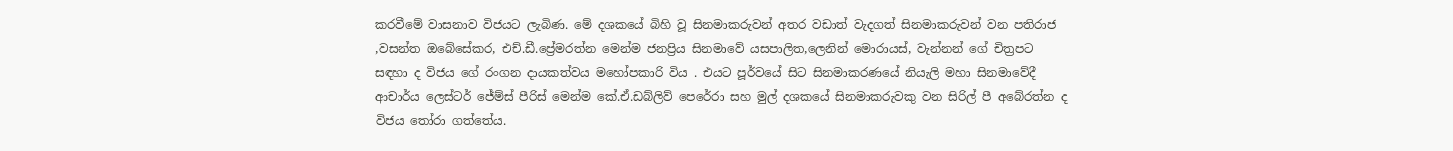කරවීමේ වාසනාව විජයට ලැබිණ. මේ දශකයේ බිහි වූ සිනමාකරුවන් අතර වඩාත් වැදගත් සිනමාකරුවන් වන පතිරාජ ,වසන්ත ඔබේසේකර, එච්.ඩී.ප්‍රේමරත්න මෙන්ම ජනප්‍රිය සිනමාවේ යසපාලිත,ලෙනින් මොරායස්, වැන්නන් ගේ චිත්‍රපට සඳහා ද විජය ගේ රංගන දායකත්වය මහෝපකාරි විය . එයට පූර්වයේ සිට සිනමාකරණයේ නියැලි මහා සිනමාවේදී ආචාර්ය ලෙස්ටර් ජේම්ස් පීරිස් මෙන්ම කේ.ඒ.ඩබ්ලිව් පෙරේරා සහ මුල් දශකයේ සිනමාකරුවකු වන සිරිල් පී අබේරත්න ද විජය තෝරා ගත්තේය.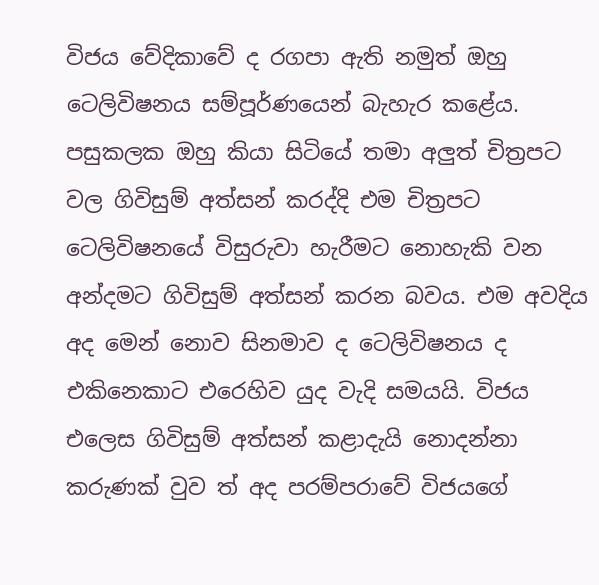විජය වේදිකාවේ ද රගපා ඇති නමුත් ඔහු ටෙලිවිෂනය සම්පූර්ණයෙන් බැහැර කළේය. පසුකලක ඔහු කියා සිටියේ තමා අලුත් චිත්‍රපට වල ගිවිසුම් අත්සන් කරද්දි එම චිත්‍රපට ටෙලිවිෂනයේ විසුරුවා හැරීමට නොහැකි වන අන්දමට ගිවිසුම් අත්සන් කරන බවය. එම අවදිය අද මෙන් නොව සිනමාව ද ටෙලිවිෂනය ද එකිනෙකාට එරෙහිව යුද වැදි සමයයි. විජය එලෙස ගිවිසුම් අත්සන් කළාදැයි නොදන්නා කරුණක් වුව ත් අද පරම්පරාවේ විජයගේ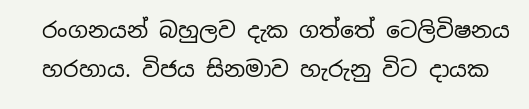රංගනයන් බහුලව දැක ගත්තේ ටෙලිවිෂනය හරහාය. විජය සිනමාව හැරුනු විට දායක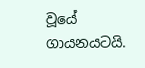වූයේ ගායනයටයි.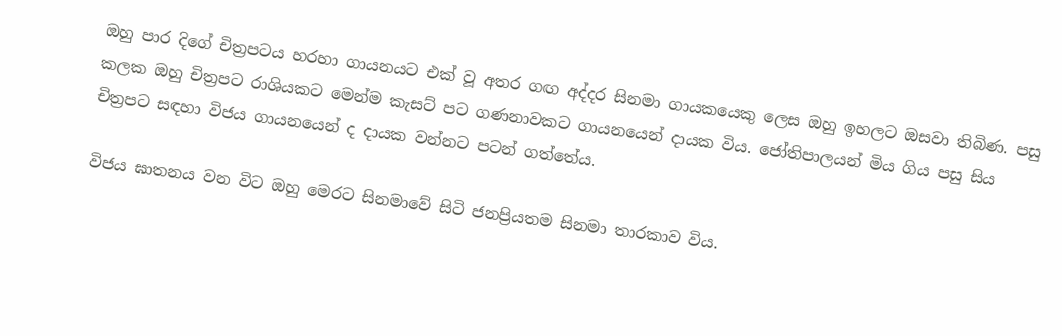ඔහු පාර දිගේ චිත්‍රපටය හරහා ගායනයට එක් වූ අතර ගඟ අද්දර සිනමා ගායකයෙකු ලෙස ඔහු ඉහලට ඔසවා තිබිණ. පසු කලක ඔහු චිත්‍රපට රාශියකට මෙන්ම කැසට් පට ගණනාවකට ගායනයෙන් දායක විය. ජෝතිපාලයන් මිය ගිය පසු සිය චිත්‍රපට සඳහා විජය ගායනයෙන් ද දායක වන්නට පටන් ගත්තේය.

විජය ඝාතනය වන විට ඔහු මෙරට සිනමාවේ සිටි ජනප්‍රියතම සිනමා තාරකාව විය.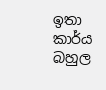ඉතා කාර්ය බහුල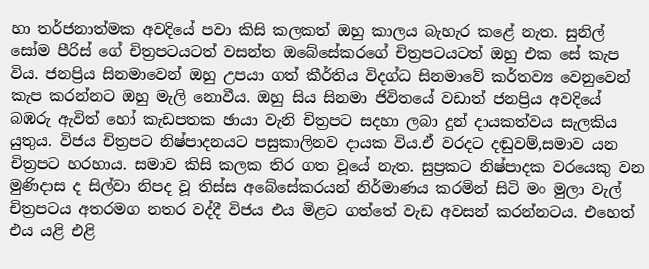හා තර්ජනාත්මක අවදියේ පවා කිසි කලකත් ඔහු කාලය බැහැර කළේ නැත. සුනිල් සෝම පීරිස් ගේ චිත්‍රපටයටත් වසන්ත ඔබේසේකරගේ චිත්‍රපටයටත් ඔහු එක සේ කැප විය. ජනප්‍රිය සිනමාවෙන් ඔහු උපයා ගත් කීර්තිය විදග්ධ සිනමාවේ කර්තව්‍ය වෙනුවෙන් කැප කරන්නට ඔහු මැලි නොවීය. ඔහු සිය සිනමා ජිවිතයේ වඩාත් ජනප්‍රිය අවදියේ බඹරු ඇවිත් හෝ කැඩපතක ඡායා වැනි චිත්‍රපට සදහා ලබා දුන් දායකත්වය සැලකිය යුතුය. විජය චිත්‍රපට නිෂ්පාදනයට පසුකාලිනව දායක විය.ඒ වරදට දඬුවම්,සමාව යන චිත්‍රපට හරහාය. සමාව කිසි කලක තිර ගත වූයේ නැත. සුප්‍රකට නිෂ්පාදක වරයෙකු වන මුණිදාස ද සිල්වා නිපද වූ තිස්ස අබේසේකරයන් නිර්මාණය කරමින් සිටි මං මුලා වැල් චිත්‍රපටය අතරමග නතර වද්දී විජය එය මිළ‍ට ගත්තේ වැඩ අවසන් කරන්නටය. එහෙත් එය යළි එළි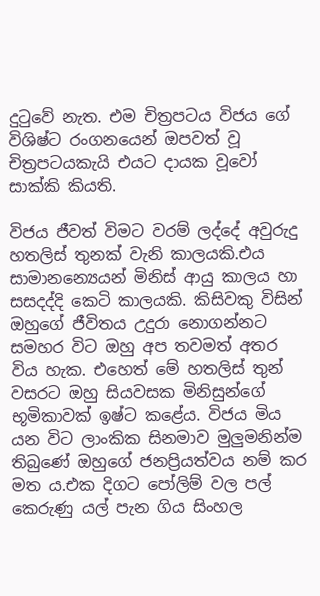දුටුවේ නැත. එම චිත්‍රපටය විජය ගේ විශිෂ්ට රංගනයෙන් ඔපවත් වූ චිත්‍රපටයකැයි එයට දායක වූවෝ සාක්කි කියති.

විජය ජීවත් විමට වරම් ලද්දේ අවුරුදු හතලිස් තුනක් වැනි කාලයකි.එය සාමානන්‍යෙයන් මිනිස් ආයු කාලය හා සසදද්දි කෙටි කාලයකි. කිසිවකු විසින් ඔහුගේ ජීවිතය උදුරා නොගන්නට සමහර විට ඔහු අප තවමත් අතර විය හැක. එහෙත් මේ හතලිස් තුන් වසරට ඔහු සියවසක මිනිසුන්ගේ භූමිකාවක් ඉෂ්ට කළේය. විජය මිය යන විට ලාංකික සිනමාව මුලුමනින්ම තිබුණේ ඔහුගේ ජනප්‍රියත්වය නම් කර මත ය.එක දිගට පෝලිම් වල පල් කෙරුණු යල් පැන ගිය සිංහල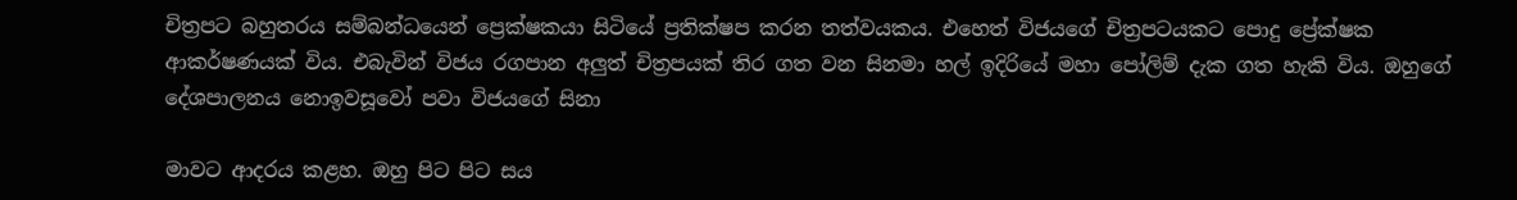චිත්‍රපට බහුතරය සම්බන්ධයෙන් ප්‍රෙක්ෂකයා සිටියේ ප්‍රතික්ෂප කරන තත්වයකය. එහෙත් විජයගේ චිත්‍රපටයකට පොදු ප්‍රේක්ෂක ආකර්ෂණයක් විය. එබැවින් විජය රගපාන අලුත් චිත්‍රපයක් තිර ගත වන සිනමා හල් ඉදිරියේ මහා පෝලිම් දැක ගත හැකි විය. ඔහුගේ දේශපාලනය නොඉවසූවෝ පවා විජයගේ සිනා

මාවට ආදරය කළහ. ඔහු පිට පිට සය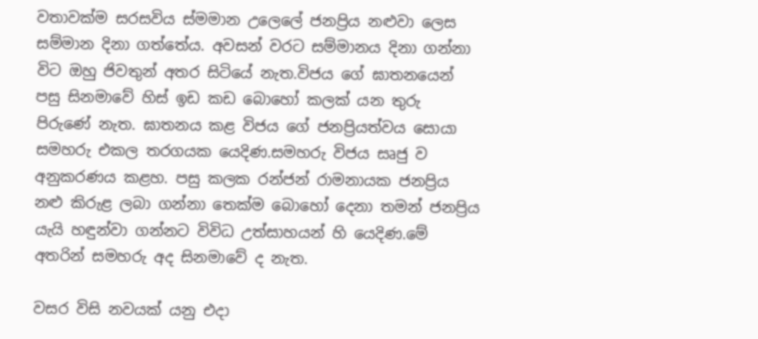වතාවක්ම සරසවිය ස්මමාන උලෙලේ ජනප්‍රිය නළුවා ලෙස සම්මාන දිනා ගත්තේය. අවසන් වරට සම්මානය දිනා ගන්නා විට ඔහු ජිවතුන් අතර සිටියේ නැත.විජය ගේ ඝාතනයෙන් පසු සිනමාවේ හිස් ඉඩ කඩ බොහෝ කලක් යන තුරු පිරුණේ නැත. ඝාතනය කළ විජය ගේ ජනප්‍රියත්වය සොයා සමහරු එකල තරගයක යෙදිණ.සමහරු විජය සෘජු ව අනුකරණය කළහ. පසු කලක රන්ජන් රාමනායක ජනප්‍රිය නළු කිරුළ ලබා ගන්නා තෙක්ම බොහෝ දෙනා තමන් ජනප්‍රිය යැයි හඳුන්වා ගන්නට විවිධ උත්සාහයන් හි යෙදිණ.මේ අතරින් සමහරු අද සිනමාවේ ද නැත.

වසර විසි නවයක් යනු එදා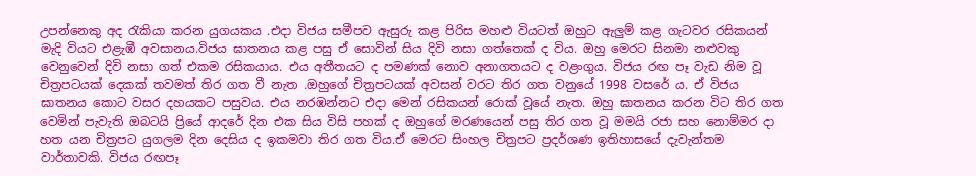උපන්නෙකු අද රැකියා කරන යුගයකය .එදා විජය සමීපව ඇසුරු කළ පිරිස මහළු වියටත් ඔහුට ඇලුම් කළ ගැටවර රසිකයන් මැදි වියට එළැඹී අවසානය.විජය ඝාතනය කළ පසු ඒ සොවින් සිය දිවි නසා ගත්තෙක් ද විය. ඔහු මෙරට සිනමා නළුවකු වෙනුවෙන් දිවි නසා ගත් එකම රසිකයාය. එය අතීතයට ද පමණක් නොව අනාගතයට ද වළංගුය. විජය රඟ පෑ වැඩ නිම වූ චිත්‍රපටයක් දෙකක් තවමත් තිර ගත වී නැත .ඔහුගේ චිත්‍රපටයක් අවසන් වරට තිර ගත වනුයේ 1998 වසරේ ය. ඒ විජය ඝාතනය කොට වසර දහයකට පසුවය. එය නරඹන්නට එදා මෙන් රසිකයන් රොක් වූයේ නැත. ඔහු ඝාතනය කරන විට තිර ගත වෙමින් පැවැති ඔබටයි ප්‍රියේ ආදරේ දින එක සිය විසි පහක් ද ඔහුගේ මරණයෙන් පසු තිර ගත වූ මමයි රජා සහ නොම්මර දා හත යන චිත්‍රපට යුගලම දින දෙසිය ද ඉකමවා තිර ගත විය.ඒ මෙරට සිංහල චිත්‍රපට ප්‍රදර්ශණ ඉතිහාසයේ දැවැන්තම වාර්තාවකි. විජය රඟපෑ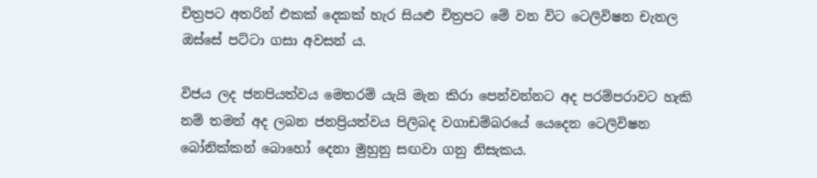චිත්‍රපට අතරින් එකක් දෙකක් හැර සියළු චිත්‍රපට මේ වන විට ටෙලිවිෂන චැනල ඔස්සේ පට්ටා ගසා අවසන් ය.

විජය ලද ජනපියත්වය මෙතරම් යැයි මැන කිරා පෙන්වන්නට අද පරම්පරාවට හැකි නම් තමන් අද ලබන ජනප්‍රියත්වය පිලිබද වගාඩම්බරයේ යෙදෙන ටෙලිවිෂන බෝනික්කන් බොහෝ දෙනා මුහුනු සඟවා ගනු නිසැකය.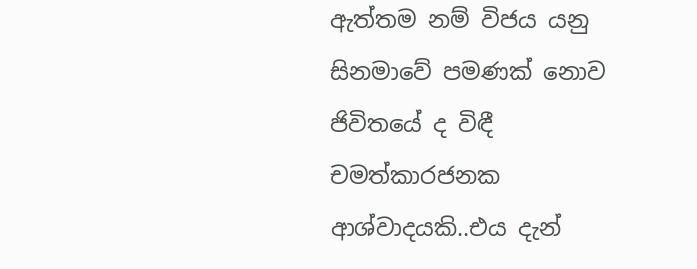ඇත්තම නම් විජය යනු සිනමාවේ පමණක් නොව ජිවිතයේ ද විඳී චමත්කාරජනක ආශ්වාදයකි..එය දැන්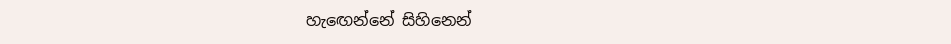හැඟෙන්නේ සිහිනෙන්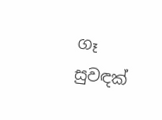ගෑ සුවඳක්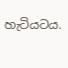හැටියටය.